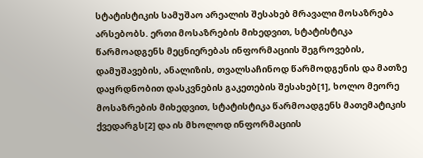სტატისტიკის სამუშაო არეალის შესახებ მრავალი მოსაზრება არსებობს. ერთი მოსაზრების მიხედვით, სტატისტიკა წარმოადგენს მეცნიერებას ინფორმაციის შეგროვების, დამუშავების, ანალიზის, თვალსაჩინოდ წარმოდგენის და მათზე დაყრდნობით დასკვნების გაკეთების შესახებ[1], ხოლო მეორე მოსაზრების მიხედვით, სტატისტიკა წარმოადგენს მათემატიკის ქვედარგს[2] და ის მხოლოდ ინფორმაციის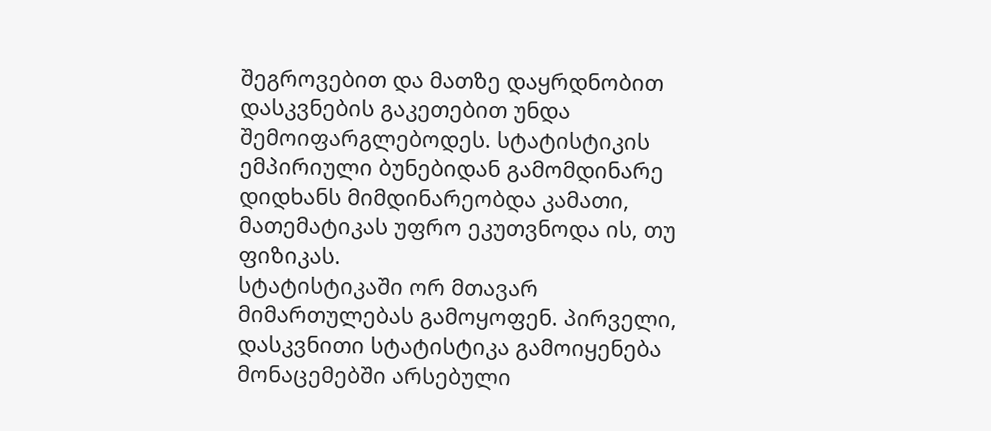შეგროვებით და მათზე დაყრდნობით დასკვნების გაკეთებით უნდა შემოიფარგლებოდეს. სტატისტიკის ემპირიული ბუნებიდან გამომდინარე დიდხანს მიმდინარეობდა კამათი, მათემატიკას უფრო ეკუთვნოდა ის, თუ ფიზიკას.
სტატისტიკაში ორ მთავარ მიმართულებას გამოყოფენ. პირველი, დასკვნითი სტატისტიკა გამოიყენება მონაცემებში არსებული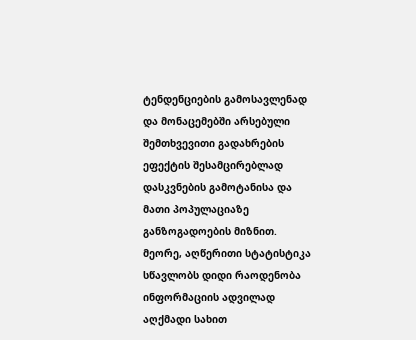ტენდენციების გამოსავლენად და მონაცემებში არსებული შემთხვევითი გადახრების ეფექტის შესამცირებლად დასკვნების გამოტანისა და მათი პოპულაციაზე განზოგადოების მიზნით. მეორე, აღწერითი სტატისტიკა სწავლობს დიდი რაოდენობა ინფორმაციის ადვილად აღქმადი სახით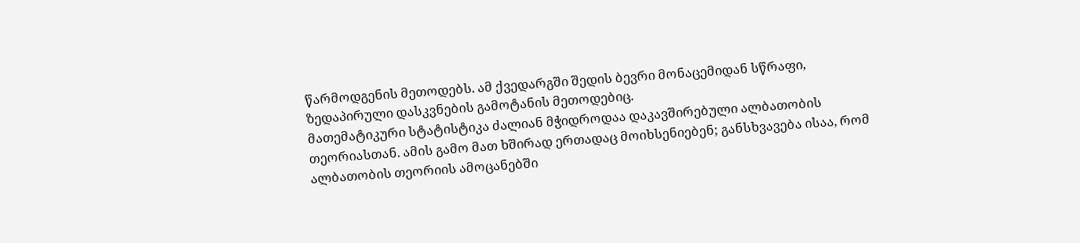წარმოდგენის მეთოდებს. ამ ქვედარგში შედის ბევრი მონაცემიდან სწრაფი, ზედაპირული დასკვნების გამოტანის მეთოდებიც.
მათემატიკური სტატისტიკა ძალიან მჭიდროდაა დაკავშირებული ალბათობის თეორიასთან. ამის გამო მათ ხშირად ერთადაც მოიხსენიებენ; განსხვავება ისაა, რომ ალბათობის თეორიის ამოცანებში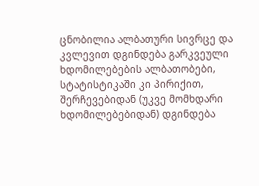ცნობილია ალბათური სივრცე და კვლევით დგინდება გარკვეული ხდომილებების ალბათობები, სტატისტიკაში კი პირიქით, შერჩევებიდან (უკვე მომხდარი ხდომილებებიდან) დგინდება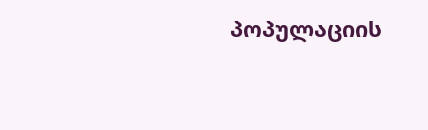პოპულაციის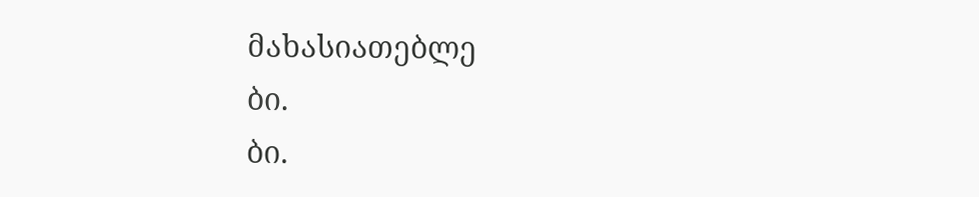მახასიათებლე
ბი.
ბი.